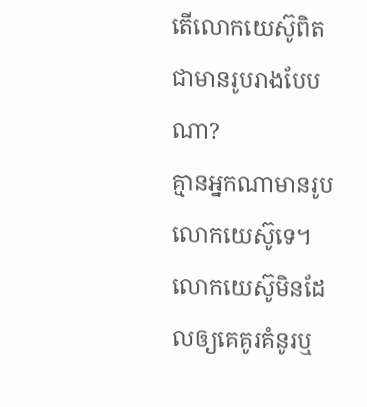តើលោកយេស៊ូពិតជាមានរូបរាងបែបណា?
គ្មានអ្នកណាមានរូបលោកយេស៊ូទេ។ លោកយេស៊ូមិនដែលឲ្យគេគូរគំនូរឬ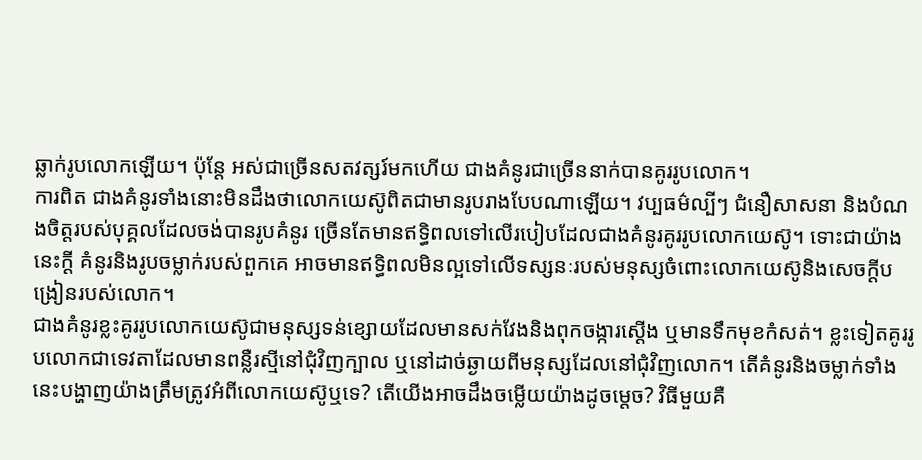ឆ្លាក់រូបលោកឡើយ។ ប៉ុន្តែ អស់ជាច្រើនសតវត្សរ៍មកហើយ ជាងគំនូរជាច្រើននាក់បានគូររូបលោក។
ការពិត ជាងគំនូរទាំងនោះមិនដឹងថាលោកយេស៊ូពិតជាមានរូបរាងបែបណាឡើយ។ វប្បធម៌ល្បីៗ ជំនឿសាសនា និងបំណងចិត្តរបស់បុគ្គលដែលចង់បានរូបគំនូរ ច្រើនតែមានឥទ្ធិពលទៅលើរបៀបដែលជាងគំនូរគូររូបលោកយេស៊ូ។ ទោះជាយ៉ាងនេះក្ដី គំនូរនិងរូបចម្លាក់របស់ពួកគេ អាចមានឥទ្ធិពលមិនល្អទៅលើទស្សនៈរបស់មនុស្សចំពោះលោកយេស៊ូនិងសេចក្ដីបង្រៀនរបស់លោក។
ជាងគំនូរខ្លះគូររូបលោកយេស៊ូជាមនុស្សទន់ខ្សោយដែលមានសក់វែងនិងពុកចង្ការស្តើង ឬមានទឹកមុខកំសត់។ ខ្លះទៀតគូររូបលោកជាទេវតាដែលមានពន្លឺរស្មីនៅជុំវិញក្បាល ឬនៅដាច់ឆ្ងាយពីមនុស្សដែលនៅជុំវិញលោក។ តើគំនូរនិងចម្លាក់ទាំងនេះបង្ហាញយ៉ាងត្រឹមត្រូវអំពីលោកយេស៊ូឬទេ? តើយើងអាចដឹងចម្លើយយ៉ាងដូចម្ដេច? វិធីមួយគឺ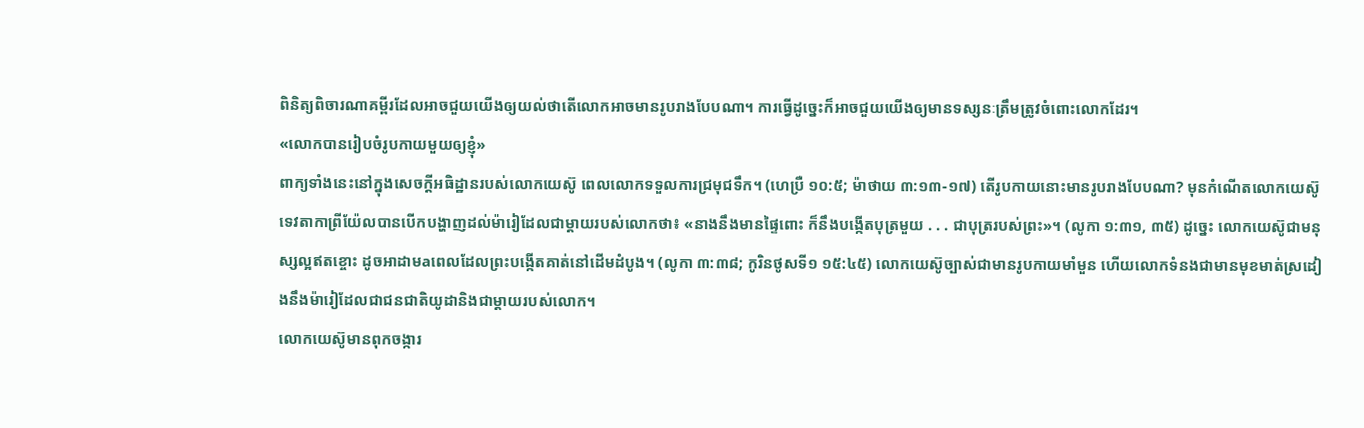ពិនិត្យពិចារណាគម្ពីរដែលអាចជួយយើងឲ្យយល់ថាតើលោកអាចមានរូបរាងបែបណា។ ការធ្វើដូច្នេះក៏អាចជួយយើងឲ្យមានទស្សនៈត្រឹមត្រូវចំពោះលោកដែរ។
«លោកបានរៀបចំរូបកាយមួយឲ្យខ្ញុំ»
ពាក្យទាំងនេះនៅក្នុងសេចក្ដីអធិដ្ឋានរបស់លោកយេស៊ូ ពេលលោកទទួលការជ្រមុជទឹក។ (ហេប្រឺ ១០:៥; ម៉ាថាយ ៣:១៣-១៧) តើរូបកាយនោះមានរូបរាងបែបណា? មុនកំណើតលោកយេស៊ូ ទេវតាកាព្រីយ៉ែលបានបើកបង្ហាញដល់ម៉ារៀដែលជាម្ដាយរបស់លោកថា៖ «នាងនឹងមានផ្ទៃពោះ ក៏នឹងបង្កើតបុត្រមួយ . . . ជាបុត្ររបស់ព្រះ»។ (លូកា ១:៣១, ៣៥) ដូច្នេះ លោកយេស៊ូជាមនុស្សល្អឥតខ្ចោះ ដូចអាដាមaពេលដែលព្រះបង្កើតគាត់នៅដើមដំបូង។ (លូកា ៣:៣៨; កូរិនថូសទី១ ១៥:៤៥) លោកយេស៊ូច្បាស់ជាមានរូបកាយមាំមួន ហើយលោកទំនងជាមានមុខមាត់ស្រដៀងនឹងម៉ារៀដែលជាជនជាតិយូដានិងជាម្ដាយរបស់លោក។
លោកយេស៊ូមានពុកចង្ការ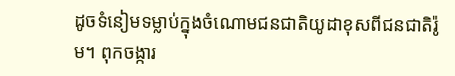ដូចទំនៀមទម្លាប់ក្នុងចំណោមជនជាតិយូដាខុសពីជនជាតិរ៉ូម។ ពុកចង្ការ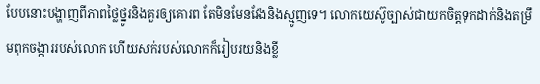បែបនោះបង្ហាញពីភាពថ្លៃថ្នូរនិងគួរឲ្យគោរព តែមិនមែនវែងនិងស្មូញទេ។ លោកយេស៊ូច្បាស់ជាយកចិត្តទុកដាក់និងតម្រឹមពុកចង្ការរបស់លោក ហើយសក់របស់លោកក៏រៀបរយនិងខ្លី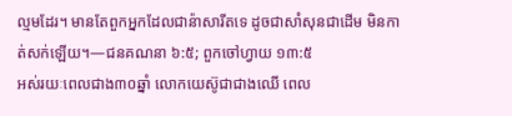ល្មមដែរ។ មានតែពួកអ្នកដែលជាន៉ាសារីតទេ ដូចជាសាំសុនជាដើម មិនកាត់សក់ឡើយ។—ជនគណនា ៦:៥; ពួកចៅហ្វាយ ១៣:៥
អស់រយៈពេលជាង៣០ឆ្នាំ លោកយេស៊ូជាជាងឈើ ពេល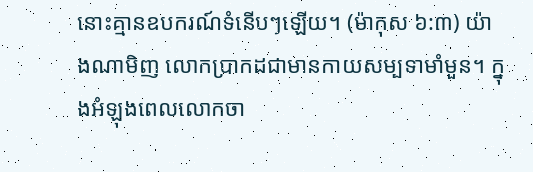នោះគ្មានឧបករណ៍ទំនើបៗឡើយ។ (ម៉ាកុស ៦:៣) យ៉ាងណាមិញ លោកប្រាកដជាមានកាយសម្បទាមាំមួន។ ក្នុងអំឡុងពេលលោកចា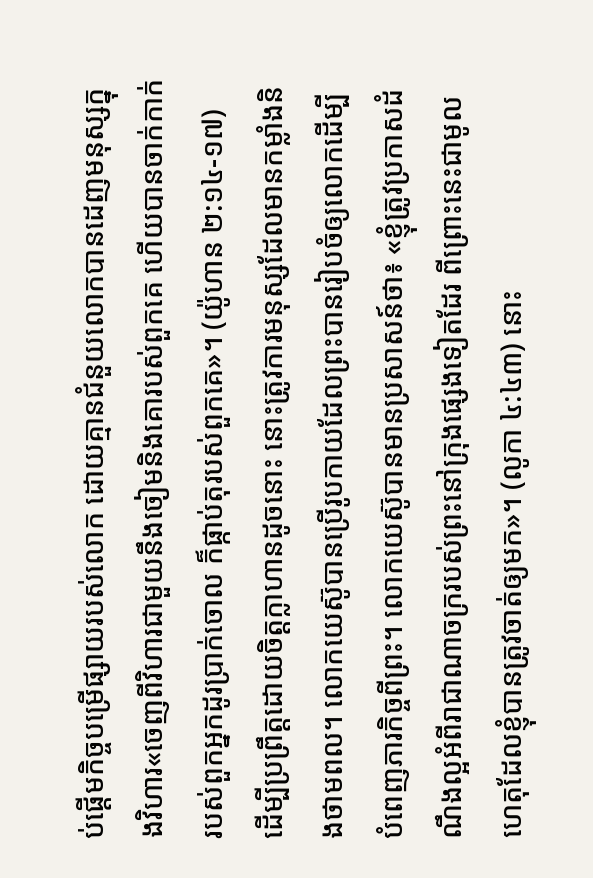ប់ផ្ដើមកិច្ចបម្រើផ្សាយរបស់លោក ដោយគ្មានជំនួយលោកបានដេញមនុស្សក្នុងវិហារ«ចេញពីវិហារជាមួយនឹងចៀមនិងគោរបស់ពួកគេ ហើយបានចាក់កាក់របស់ពួកអ្នកដូរប្រាក់ចោល ក៏ផ្កាប់តុរបស់ពួកគេ»។ (យ៉ូហាន ២:១៤-១៧) ដើម្បីប្រព្រឹត្តដោយចិត្តក្លាហានដូចនោះ នោះត្រូវការមនុស្សដែលមានកម្លាំងនិងថាមពល។ លោកយេស៊ូបានប្រើរូបកាយដែលព្រះបានរៀបចំឲ្យលោកដើម្បីបំពេញភារកិច្ចពីព្រះ។ លោកយេស៊ូបានមានប្រសាសន៍ថា៖ «ខ្ញុំត្រូវប្រកាសដំណឹងល្អអំពីរាជាណាចក្ររបស់ព្រះនៅក្រុងផ្សេងទៀតដែរ ពីព្រោះនេះជាមូលហេតុដែលខ្ញុំបានត្រូវចាត់ឲ្យមក»។ (លូកា ៤:៤៣) នោះ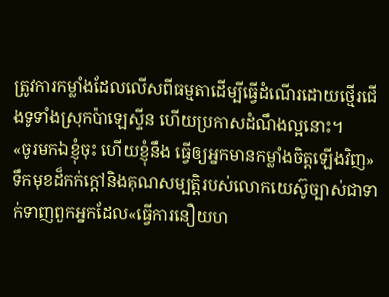ត្រូវការកម្លាំងដែលលើសពីធម្មតាដើម្បីធ្វើដំណើរដោយថ្មើរជើងទូទាំងស្រុកប៉ាឡេស្ទីន ហើយប្រកាសដំណឹងល្អនោះ។
«ចូរមកឯខ្ញុំចុះ ហើយខ្ញុំនឹង ធ្វើឲ្យអ្នកមានកម្លាំងចិត្តឡើងវិញ»
ទឹកមុខដ៏កក់ក្ដៅនិងគុណសម្បត្ដិរបស់លោកយេស៊ូច្បាស់ជាទាក់ទាញពួកអ្នកដែល«ធ្វើការនឿយហ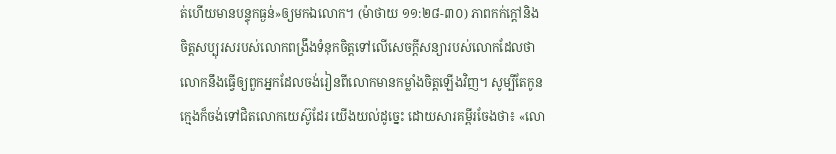ត់ហើយមានបន្ទុកធ្ងន់»ឲ្យមកឯលោក។ (ម៉ាថាយ ១១:២៨-៣០) ភាពកក់ក្ដៅនិងចិត្តសប្បុរសរបស់លោកពង្រឹងទំនុកចិត្តទៅលើសេចក្ដីសន្យារបស់លោកដែលថា លោកនឹងធ្វើឲ្យពួកអ្នកដែលចង់រៀនពីលោកមានកម្លាំងចិត្តឡើងវិញ។ សូម្បីតែកូនក្មេងក៏ចង់ទៅជិតលោកយេស៊ូដែរ យើងយល់ដូច្នេះ ដោយសារគម្ពីរចែងថា៖ «លោ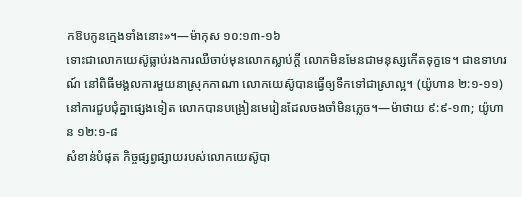កឱបកូនក្មេងទាំងនោះ»។—ម៉ាកុស ១០:១៣-១៦
ទោះជាលោកយេស៊ូធ្លាប់រងការឈឺចាប់មុនលោកស្លាប់ក្ដី លោកមិនមែនជាមនុស្សកើតទុក្ខទេ។ ជាឧទាហរណ៍ នៅពិធីមង្គលការមួយនាស្រុកកាណា លោកយេស៊ូបានធ្វើឲ្យទឹកទៅជាស្រាល្អ។ (យ៉ូហាន ២:១-១១) នៅការជួបជុំគ្នាផ្សេងទៀត លោកបានបង្រៀនមេរៀនដែលចងចាំមិនភ្លេច។—ម៉ាថាយ ៩:៩-១៣; យ៉ូហាន ១២:១-៨
សំខាន់បំផុត កិច្ចផ្សព្វផ្សាយរបស់លោកយេស៊ូបា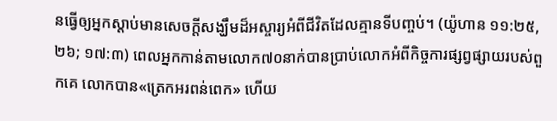នធ្វើឲ្យអ្នកស្ដាប់មានសេចក្ដីសង្ឃឹមដ៏អស្ចារ្យអំពីជីវិតដែលគ្មានទីបញ្ចប់។ (យ៉ូហាន ១១:២៥, ២៦; ១៧:៣) ពេលអ្នកកាន់តាមលោក៧០នាក់បានប្រាប់លោកអំពីកិច្ចការផ្សព្វផ្សាយរបស់ពួកគេ លោកបាន«ត្រេកអរពន់ពេក» ហើយ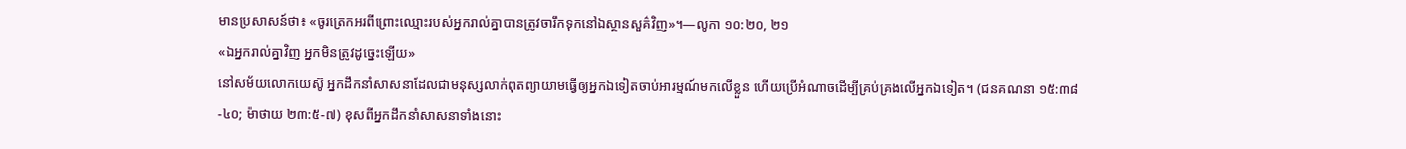មានប្រសាសន៍ថា៖ «ចូរត្រេកអរពីព្រោះឈ្មោះរបស់អ្នករាល់គ្នាបានត្រូវចារឹកទុកនៅឯស្ថានសួគ៌វិញ»។—លូកា ១០:២០, ២១
«ឯអ្នករាល់គ្នាវិញ អ្នកមិនត្រូវដូច្នេះឡើយ»
នៅសម័យលោកយេស៊ូ អ្នកដឹកនាំសាសនាដែលជាមនុស្សលាក់ពុតព្យាយាមធ្វើឲ្យអ្នកឯទៀតចាប់អារម្មណ៍មកលើខ្លួន ហើយប្រើអំណាចដើម្បីគ្រប់គ្រងលើអ្នកឯទៀត។ (ជនគណនា ១៥:៣៨-៤០; ម៉ាថាយ ២៣:៥-៧) ខុសពីអ្នកដឹកនាំសាសនាទាំងនោះ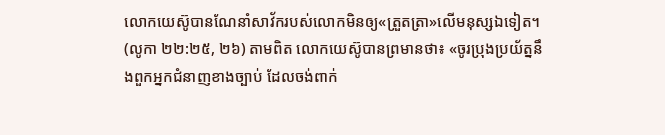លោកយេស៊ូបានណែនាំសាវ័ករបស់លោកមិនឲ្យ«ត្រួតត្រា»លើមនុស្សឯទៀត។ (លូកា ២២:២៥, ២៦) តាមពិត លោកយេស៊ូបានព្រមានថា៖ «ចូរប្រុងប្រយ័ត្ននឹងពួកអ្នកជំនាញខាងច្បាប់ ដែលចង់ពាក់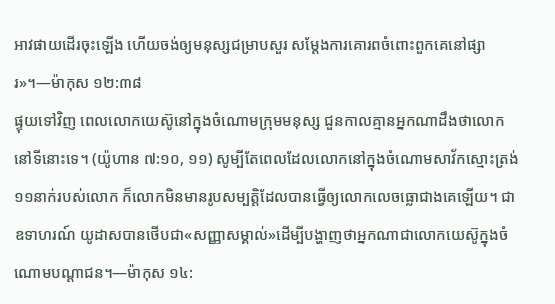អាវផាយដើរចុះឡើង ហើយចង់ឲ្យមនុស្សជម្រាបសួរ សម្ដែងការគោរពចំពោះពួកគេនៅផ្សារ»។—ម៉ាកុស ១២:៣៨
ផ្ទុយទៅវិញ ពេលលោកយេស៊ូនៅក្នុងចំណោមក្រុមមនុស្ស ជួនកាលគ្មានអ្នកណាដឹងថាលោកនៅទីនោះទេ។ (យ៉ូហាន ៧:១០, ១១) សូម្បីតែពេលដែលលោកនៅក្នុងចំណោមសាវ័កស្មោះត្រង់១១នាក់របស់លោក ក៏លោកមិនមានរូបសម្បត្ដិដែលបានធ្វើឲ្យលោកលេចធ្លោជាងគេឡើយ។ ជាឧទាហរណ៍ យូដាសបានថើបជា«សញ្ញាសម្គាល់»ដើម្បីបង្ហាញថាអ្នកណាជាលោកយេស៊ូក្នុងចំណោមបណ្ដាជន។—ម៉ាកុស ១៤: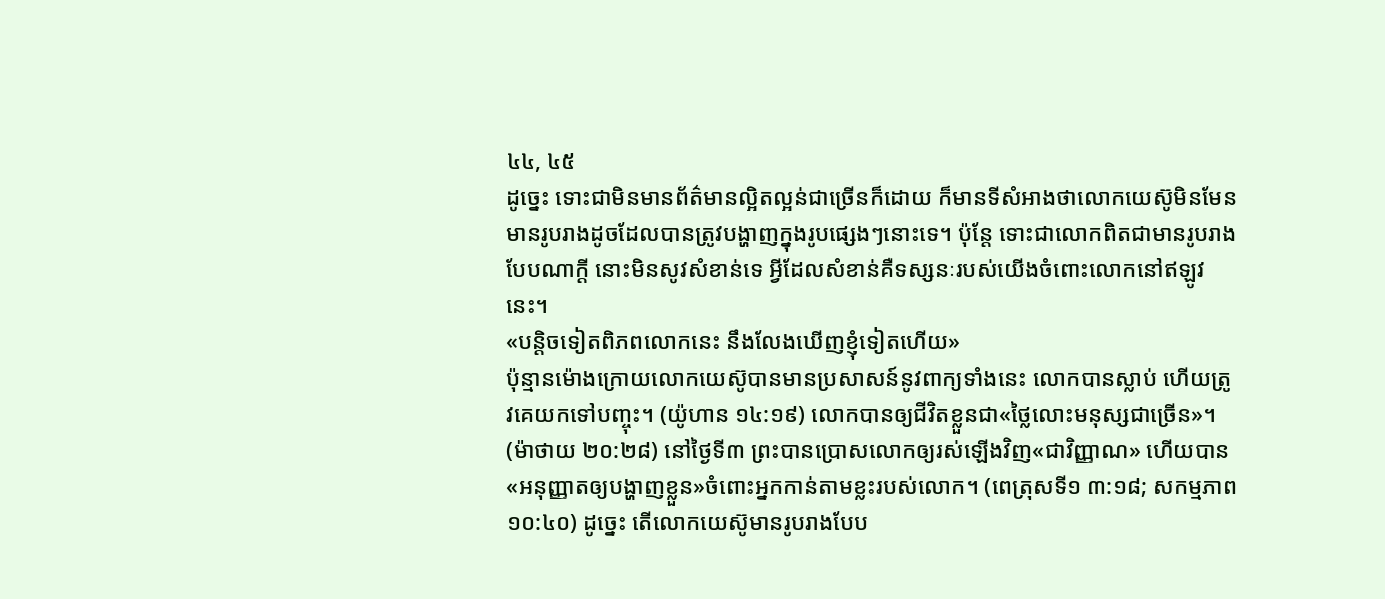៤៤, ៤៥
ដូច្នេះ ទោះជាមិនមានព័ត៌មានល្អិតល្អន់ជាច្រើនក៏ដោយ ក៏មានទីសំអាងថាលោកយេស៊ូមិនមែនមានរូបរាងដូចដែលបានត្រូវបង្ហាញក្នុងរូបផ្សេងៗនោះទេ។ ប៉ុន្តែ ទោះជាលោកពិតជាមានរូបរាងបែបណាក្ដី នោះមិនសូវសំខាន់ទេ អ្វីដែលសំខាន់គឺទស្សនៈរបស់យើងចំពោះលោកនៅឥឡូវនេះ។
«បន្ដិចទៀតពិភពលោកនេះ នឹងលែងឃើញខ្ញុំទៀតហើយ»
ប៉ុន្មានម៉ោងក្រោយលោកយេស៊ូបានមានប្រសាសន៍នូវពាក្យទាំងនេះ លោកបានស្លាប់ ហើយត្រូវគេយកទៅបញ្ចុះ។ (យ៉ូហាន ១៤:១៩) លោកបានឲ្យជីវិតខ្លួនជា«ថ្លៃលោះមនុស្សជាច្រើន»។ (ម៉ាថាយ ២០:២៨) នៅថ្ងៃទី៣ ព្រះបានប្រោសលោកឲ្យរស់ឡើងវិញ«ជាវិញ្ញាណ» ហើយបាន«អនុញ្ញាតឲ្យបង្ហាញខ្លួន»ចំពោះអ្នកកាន់តាមខ្លះរបស់លោក។ (ពេត្រុសទី១ ៣:១៨; សកម្មភាព ១០:៤០) ដូច្នេះ តើលោកយេស៊ូមានរូបរាងបែប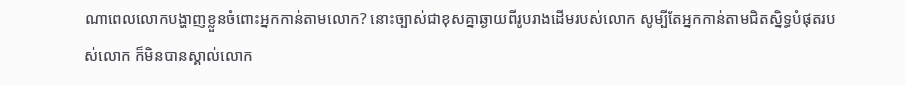ណាពេលលោកបង្ហាញខ្លួនចំពោះអ្នកកាន់តាមលោក? នោះច្បាស់ជាខុសគ្នាឆ្ងាយពីរូបរាងដើមរបស់លោក សូម្បីតែអ្នកកាន់តាមជិតស្និទ្ធបំផុតរបស់លោក ក៏មិនបានស្គាល់លោក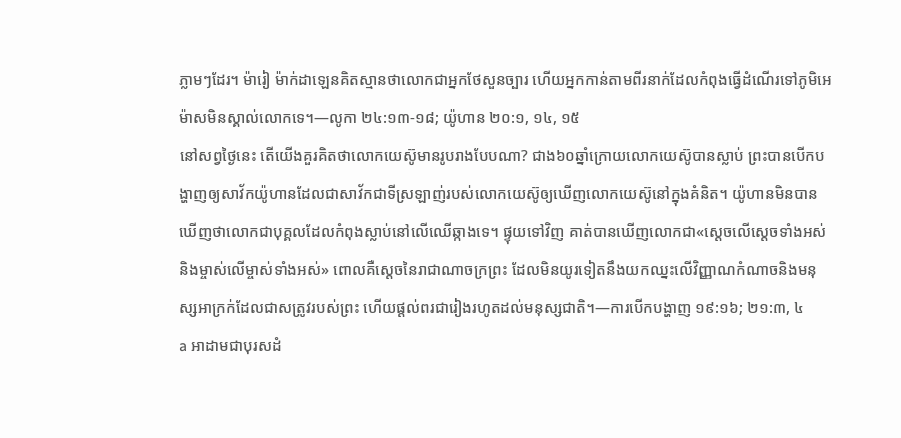ភ្លាមៗដែរ។ ម៉ារៀ ម៉ាក់ដាឡេនគិតស្មានថាលោកជាអ្នកថែសួនច្បារ ហើយអ្នកកាន់តាមពីរនាក់ដែលកំពុងធ្វើដំណើរទៅភូមិអេម៉ាសមិនស្គាល់លោកទេ។—លូកា ២៤:១៣-១៨; យ៉ូហាន ២០:១, ១៤, ១៥
នៅសព្វថ្ងៃនេះ តើយើងគួរគិតថាលោកយេស៊ូមានរូបរាងបែបណា? ជាង៦០ឆ្នាំក្រោយលោកយេស៊ូបានស្លាប់ ព្រះបានបើកបង្ហាញឲ្យសាវ័កយ៉ូហានដែលជាសាវ័កជាទីស្រឡាញ់របស់លោកយេស៊ូឲ្យឃើញលោកយេស៊ូនៅក្នុងគំនិត។ យ៉ូហានមិនបានឃើញថាលោកជាបុគ្គលដែលកំពុងស្លាប់នៅលើឈើឆ្កាងទេ។ ផ្ទុយទៅវិញ គាត់បានឃើញលោកជា«ស្តេចលើស្តេចទាំងអស់ និងម្ចាស់លើម្ចាស់ទាំងអស់» ពោលគឺស្តេចនៃរាជាណាចក្រព្រះ ដែលមិនយូរទៀតនឹងយកឈ្នះលើវិញ្ញាណកំណាចនិងមនុស្សអាក្រក់ដែលជាសត្រូវរបស់ព្រះ ហើយផ្ដល់ពរជារៀងរហូតដល់មនុស្សជាតិ។—ការបើកបង្ហាញ ១៩:១៦; ២១:៣, ៤
a អាដាមជាបុរសដំ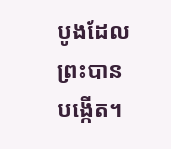បូងដែលព្រះបានបង្កើត។